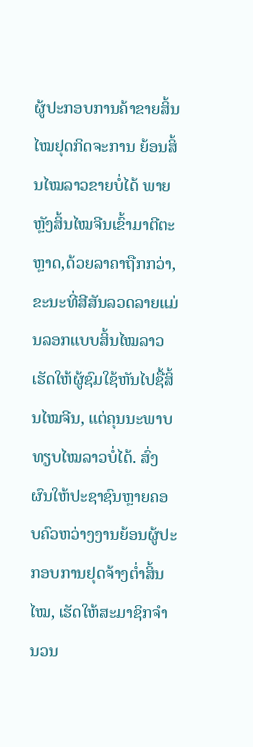ຜູ້ປະກອບການຄ້າຂາຍສິ້ນໄໝຢຸດກິດຈະການ ຍ້ອນສິ້ນໄໝລາວຂາຍບໍ່ໄດ້ ພາຍຫຼັງສິ້ນໄໝຈີນເຂົ້າມາຕີຕະຫຼາດ,ດ້ວຍລາຄາຖືກກວ່າ,ຂະນະທີ່ສີສັນລວດລາຍແມ່ນລອກແບບສິ້ນໄໝລາວ ເຮັດໃຫ້ຜູ້ຊົມໃຊ້ຫັນໄປຊື້ສິ້ນໄໝຈີນ, ແຕ່ຄຸນນະພາບທຽບໄໝລາວບໍ່ໄດ້. ສົ່ງຜົນໃຫ້ປະຊາຊົນຫຼາຍຄອບຄົວຫວ່າງງານຍ້ອນຜູ້ປະກອບການຢຸດຈ້າງຕໍ່າສິ້ນໄໝ, ເຮັດໃຫ້ສະມາຊິກຈຳນວນ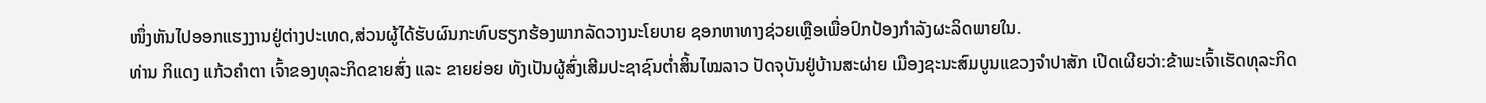ໜຶ່ງຫັນໄປອອກແຮງງານຢູ່ຕ່າງປະເທດ,ສ່ວນຜູ້ໄດ້ຮັບຜົນກະທົບຮຽກຮ້ອງພາກລັດວາງນະໂຍບາຍ ຊອກຫາທາງຊ່ວຍເຫຼືອເພື່ອປົກປ້ອງກຳລັງຜະລິດພາຍໃນ.
ທ່ານ ກິແດງ ແກ້ວຄຳຕາ ເຈົ້າຂອງທຸລະກິດຂາຍສົ່ງ ແລະ ຂາຍຍ່ອຍ ທັງເປັນຜູ້ສົ່ງເສີມປະຊາຊົນຕໍ່າສິ້ນໄໝລາວ ປັດຈຸບັນຢູ່ບ້ານສະຜ່າຍ ເມືອງຊະນະສົມບູນແຂວງຈຳປາສັກ ເປີດເຜີຍວ່າ:ຂ້າພະເຈົ້າເຮັດທຸລະກິດ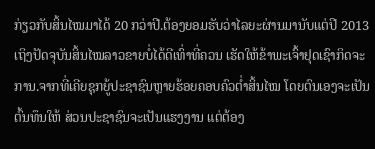ກ່ຽວກັບສິ້ນໄໝມາໄດ້ 20 ກວ່າປີ.ຕ້ອງຍອມຮັບວ່າໄລຍະຜ່ານມານັບແຕ່ປີ 2013 ເຖິງປັດຈຸບັນສິ້ນໄໝລາວຂາຍບໍ່ໄດ້ດີເທົ່າທີ່ຄວນ ເຮັດໃຫ້ຂ້າພະເຈົ້າຢຸດເຊົາກິດຈະການ.ຈາກທີ່ເຄີຍຊຸກຍູ້ປະຊາຊົນຫຼາຍຮ້ອຍຄອບຄົວຕໍ່າສິ້ນໄໝ ໂດຍຕົນເອງຈະເປັນຕົ້ນທຶນໃຫ້ ສ່ວນປະຊາຊົນຈະເປັນແຮງງານ ແຕ່ຕ້ອງ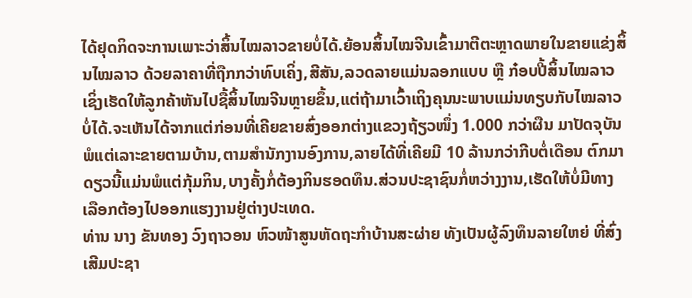ໄດ້ຢຸດກິດຈະການເພາະວ່າສິ້ນໄໝລາວຂາຍບໍ່ໄດ້.ຍ້ອນສິ້ນໄໝຈີນເຂົ້າມາຕີຕະຫຼາດພາຍໃນຂາຍແຂ່ງສິ້ນໄໝລາວ ດ້ວຍລາຄາທີ່ຖືກກວ່າທົບເຄິ່ງ,ສີສັນ,ລວດລາຍແມ່ນລອກແບບ ຫຼື ກ໋ອບປີ້ສິ້ນໄໝລາວ ເຊິ່ງເຮັດໃຫ້ລູກຄ້າຫັນໄປຊື້ສິ້ນໄໝຈີນຫຼາຍຂຶ້ນ,ແຕ່ຖ້າມາເວົ້າເຖິງຄຸນນະພາບແມ່ນທຽບກັບໄໝລາວບໍ່ໄດ້.ຈະເຫັນໄດ້ຈາກແຕ່ກ່ອນທີ່ເຄີຍຂາຍສົ່ງອອກຕ່າງແຂວງຖ້ຽວໜຶ່ງ 1.000 ກວ່າຜືນ ມາປັດຈຸບັນພໍແຕ່ເລາະຂາຍຕາມບ້ານ,ຕາມສຳນັກງານອົງການ,ລາຍໄດ້ທີ່ເຄີຍມີ 10 ລ້ານກວ່າກີບຕໍ່ເດືອນ ຕົກມາດຽວນີ້ແມ່ນພໍແຕ່ກຸ້ມກິນ,ບາງຄັ້ງກໍ່ຕ້ອງກິນຮອດທຶນ.ສ່ວນປະຊາຊົນກໍ່ຫວ່າງງານ,ເຮັດໃຫ້ບໍ່ມີທາງເລືອກຕ້ອງໄປອອກແຮງງານຢູ່ຕ່າງປະເທດ.
ທ່ານ ນາງ ຂັນທອງ ວົງຖາວອນ ຫົວໜ້າສູນຫັດຖະກຳບ້ານສະຜ່າຍ ທັງເປັນຜູ້ລົງທຶນລາຍໃຫຍ່ ທີ່ສົ່ງເສີມປະຊາ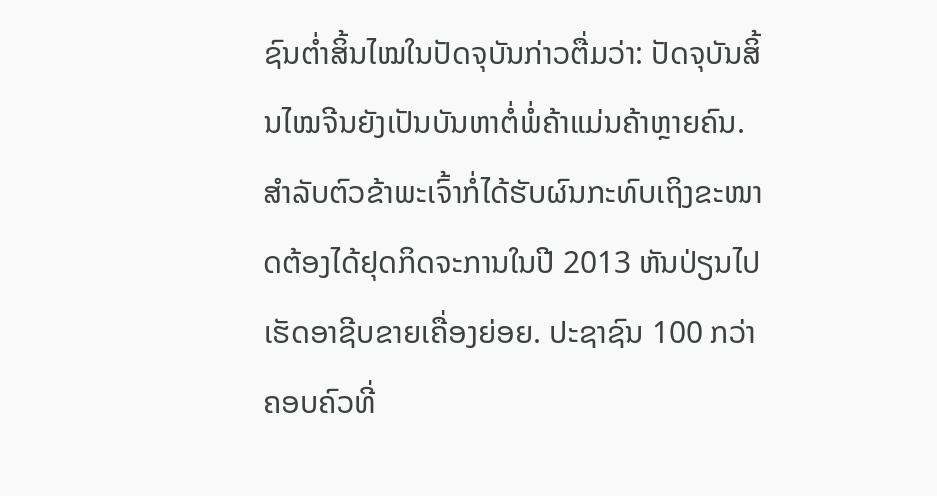ຊົນຕໍ່າສິ້ນໄໝໃນປັດຈຸບັນກ່າວຕື່ມວ່າ: ປັດຈຸບັນສິ້ນໄໝຈີນຍັງເປັນບັນຫາຕໍ່ພໍ່ຄ້າແມ່ນຄ້າຫຼາຍຄົນ.ສຳລັບຕົວຂ້າພະເຈົ້າກໍ່ໄດ້ຮັບຜົນກະທົບເຖິງຂະໜາດຕ້ອງໄດ້ຢຸດກິດຈະການໃນປີ 2013 ຫັນປ່ຽນໄປເຮັດອາຊີບຂາຍເຄື່ອງຍ່ອຍ. ປະຊາຊົນ 100 ກວ່າຄອບຄົວທີ່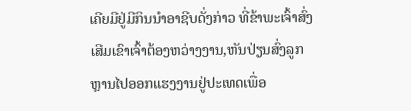ເຄີຍມີຢູ່ມີກິນນຳອາຊີບດັ່ງກ່າວ ທີ່ຂ້າພະເຈົ້າສົ່ງເສີມເຂົາເຈົ້າຕ້ອງຫວ່າງງານ,ຫັນປ່ຽນສົ່ງລູກຫຼານໄປອອກແຮງງານຢູ່ປະເທດເພື່ອ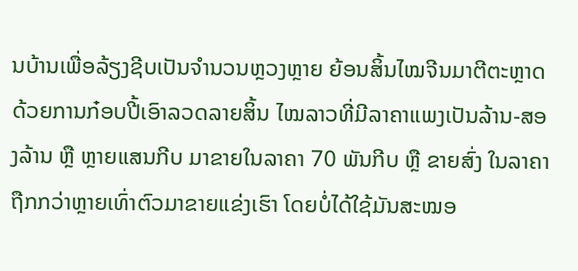ນບ້ານເພື່ອລ້ຽງຊີບເປັນຈຳນວນຫຼວງຫຼາຍ ຍ້ອນສິ້ນໄໝຈີນມາຕີຕະຫຼາດ ດ້ວຍການກ໋ອບປີ້ເອົາລວດລາຍສິ້ນ ໄໝລາວທີ່ມີລາຄາແພງເປັນລ້ານ-ສອງລ້ານ ຫຼື ຫຼາຍແສນກີບ ມາຂາຍໃນລາຄາ 70 ພັນກີບ ຫຼື ຂາຍສົ່ງ ໃນລາຄາຖືກກວ່າຫຼາຍເທົ່າຕົວມາຂາຍແຂ່ງເຮົາ ໂດຍບໍ່ໄດ້ໃຊ້ມັນສະໝອ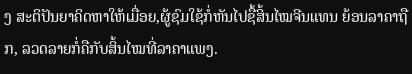ງ ສະຕິປັນຍາຄິດຫາໃຫ້ເມື່ອຍ,ຜູ້ຊົມໃຊ້ກໍ່ຫັນໄປຊື້ສິ້ນໄໝຈີນແທນ ຍ້ອນລາຄາຖືກ, ລວດລາຍກໍ່ຄືກັບສິ້ນໄໝທີ່ລາຄາແພງ.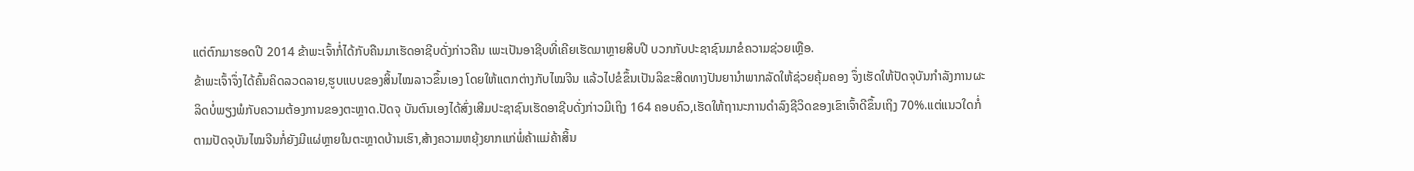ແຕ່ຕົກມາຮອດປີ 2014 ຂ້າພະເຈົ້າກໍ່ໄດ້ກັບຄືນມາເຮັດອາຊີບດັ່ງກ່າວຄືນ ເພະເປັນອາຊີບທີ່ເຄີຍເຮັດມາຫຼາຍສິບປີ ບວກກັບປະຊາຊົນມາຂໍຄວາມຊ່ວຍເຫຼືອ.
ຂ້າພະເຈົ້າຈຶ່ງໄດ້ຄົ້ນຄິດລວດລາຍ,ຮູບແບບຂອງສິ້ນໄໝລາວຂຶ້ນເອງ ໂດຍໃຫ້ແຕກຕ່າງກັບໄໝຈີນ ແລ້ວໄປຂໍຂຶ້ນເປັນລິຂະສິດທາງປັນຍານຳພາກລັດໃຫ້ຊ່ວຍຄຸ້ມຄອງ ຈຶ່ງເຮັດໃຫ້ປັດຈຸບັນກຳລັງການຜະລິດບໍ່ພຽງພໍກັບຄວາມຕ້ອງການຂອງຕະຫຼາດ.ປັດຈຸ ບັນຕົນເອງໄດ້ສົ່ງເສີມປະຊາຊົນເຮັດອາຊີບດັ່ງກ່າວມີເຖິງ 164 ຄອບຄົວ,ເຮັດໃຫ້ຖານະການດຳລົງຊີວິດຂອງເຂົາເຈົ້າດີຂຶ້ນເຖິງ 70%.ແຕ່ແນວໃດກໍ່ຕາມປັດຈຸບັນໄໝຈີນກໍ່ຍັງມີແຜ່ຫຼາຍໃນຕະຫຼາດບ້ານເຮົາ,ສ້າງຄວາມຫຍຸ້ງຍາກແກ່ພໍ່ຄ້າແມ່ຄ້າສິ້ນ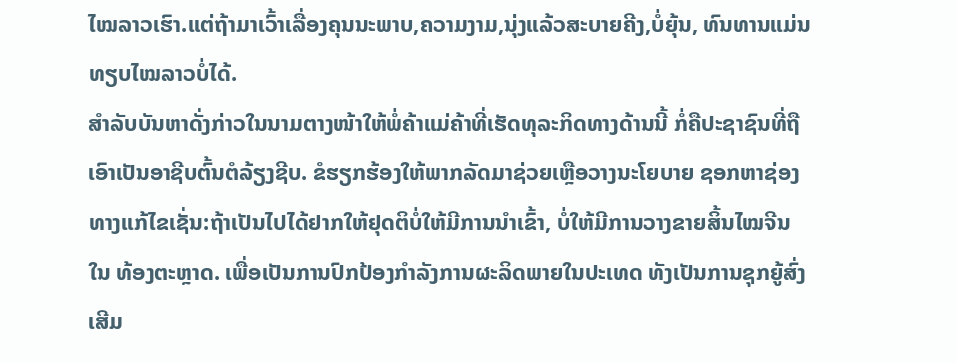ໄໝລາວເຮົາ.ແຕ່ຖ້າມາເວົ້າເລື່ອງຄຸນນະພາບ,ຄວາມງາມ,ນຸ່ງແລ້ວສະບາຍຄີງ,ບໍ່ຍຸ້ນ, ທົນທານແມ່ນທຽບໄໝລາວບໍ່ໄດ້.
ສຳລັບບັນຫາດັ່ງກ່າວໃນນາມຕາງໜ້າໃຫ້ພໍ່ຄ້າແມ່ຄ້າທີ່ເຮັດທຸລະກິດທາງດ້ານນີ້ ກໍ່ຄືປະຊາຊົນທີ່ຖືເອົາເປັນອາຊີບຕົ້ນຕໍລ້ຽງຊີບ. ຂໍຮຽກຮ້ອງໃຫ້ພາກລັດມາຊ່ວຍເຫຼືອວາງນະໂຍບາຍ ຊອກຫາຊ່ອງ ທາງແກ້ໄຂເຊັ່ນ:ຖ້າເປັນໄປໄດ້ຢາກໃຫ້ຢຸດຕິບໍ່ໃຫ້ມີການນຳເຂົ້າ, ບໍ່ໃຫ້ມີການວາງຂາຍສິ້ນໄໝຈີນໃນ ທ້ອງຕະຫຼາດ. ເພື່ອເປັນການປົກປ້ອງກຳລັງການຜະລິດພາຍໃນປະເທດ ທັງເປັນການຊຸກຍູ້ສົ່ງເສີມ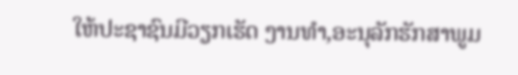ໃຫ້ປະຊາຊົນມີວຽກເຮັດ ງານທຳ,ອະນຸລັກຮັກສາພູມ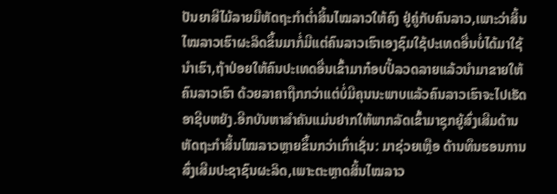ປັນຍາສີໄມ້ລາຍມືຫັດຖະກຳຕໍ່າສິ້ນໄໝລາວໃຫ້ຄົງ ຢູ່ຄູ່ກັບຄົນລາວ,ເພາະວ່າສິ້ນໄໝລາວເຮົາຜະລິດຂຶ້ນມາກໍ່ມີແຕ່ຄົນລາວເຮົາເອງຊົມໃຊ້ປະເທດອື່ນບໍ່ໄດ້ມາໃຊ້ນຳເຮົາ,ຖ້າປ່ອຍໃຫ້ຄົນປະເທດອື່ນເຂົ້າມາກ໋ອບປີ້ລວດລາຍແລ້ວນຳມາຂາຍໃຫ້ຄົນລາວເຮົາ ດ້ວຍລາຄາຖືກກວ່າແຕ່ບໍ່ມີຄຸນນະພາບແລ້ວຄົນລາວເຮົາຈະໄປເຮັດອາຊີບຫຍັງ.ອີກບັນຫາສຳຄັນແມ່ນຢາກໃຫ້ພາກລັດເຂົ້າມາຊຸກຍູ້ສົ່ງເສີມດ້ານຫັດຖະກຳສິ້ນໄໝລາວຫຼາຍຂຶ້ນກວ່າເກົ່າເຊັ່ນ: ມາຊ່ວຍເຫຼືອ ດ້ານທຶນຮອນການສົ່ງເສີມປະຊາຊົນຜະລິດ,ເພາະຕະຫຼາດສິ້ນໄໝລາວ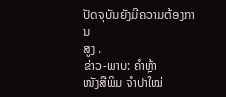ປັດຈຸບັນຍັງມີຄວາມຕ້ອງການ
ສູງ .
ຂ່າວ-ພາບ: ຄຳຫຼ້າ
ໜັງສືພິມ ຈຳປາໃໝ່